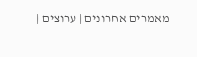מאמרים אחרונים | ערוצים |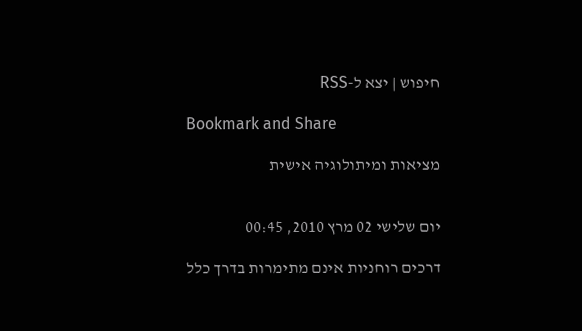חיפוש | יצא ל-RSS

Bookmark and Share

מציאות ומיתולוגיה אישית


יום שלישי 02 מרץ 2010, 00:45

דרכים רוחניות אינם מתימרות בדרך כלל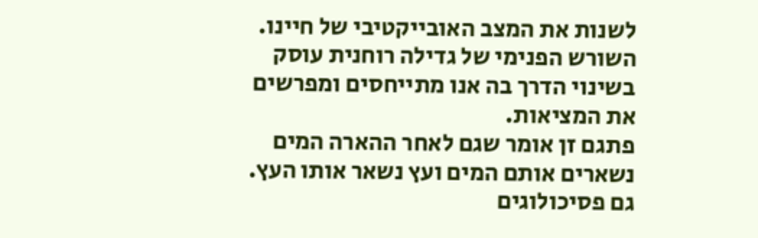לשנות את המצב האובייקטיבי של חיינו.
השורש הפנימי של גדילה רוחנית עוסק בשינוי הדרך בה אנו מתייחסים ומפרשים את המציאות.
פתגם זן אומר שגם לאחר ההארה המים נשארים אותם המים ועץ נשאר אותו העץ. גם פסיכולוגים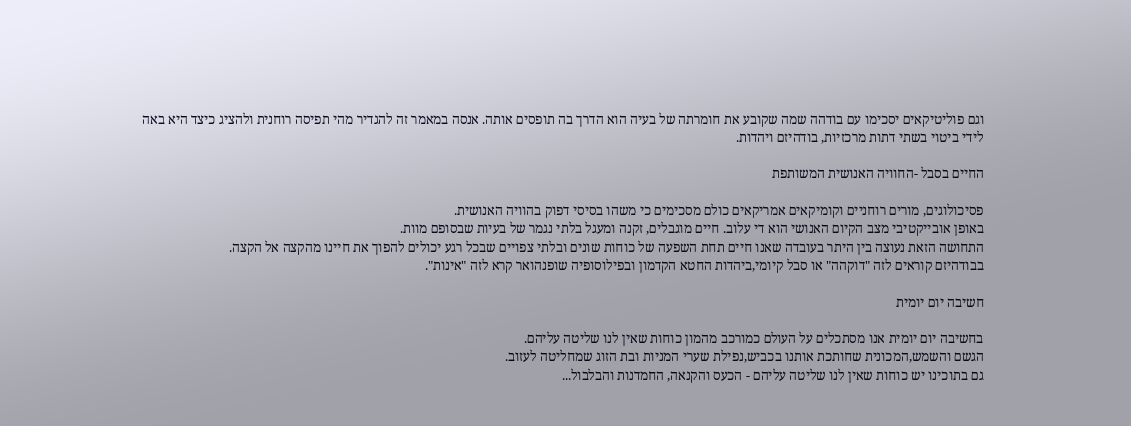וגם פוליטיקאים יסכימו עם בודהה שמה שקובע את חומרתה של בעיה הוא הדרך בה תופסים אותה. אנסה במאמר זה להגדיר מהי תפיסה רוחנית ולהציג כיצד היא באה לידי ביטוי בשתי דתות מרכזיות, בודהיזם ויהדות.

החיים בסבל -החוויה האנושית המשותפת

פסיכולוגים, מורים רוחניים וקומיקאים אמריקאים כולם מסכימים כי משהו בסיסי דפוק בהוויה האנושית.
באופן אובייקטיבי מצב הקיום האנושי הוא די עלוב. חיים מוגבלים, זקנה ומעגל בלתי נגמר של בעיות שבסופם מוות.
התחושה הזאת נעוצה בין היתר בעובדה שאנו חיים תחת השפעה של כוחות שונים ובלתי צפויים שבכל רגע יכולים להפוך את חיינו מהקצה אל הקצה.
בבודהיזם קוראים לזה "דוקהה" או סבל קיומי,ביהדות החטא הקדמון ובפילוסופיה שופנהואר קרא לזה "אינות".

חשיבה יום יומית

בחשיבה יום יומית אנו מסתכלים על העולם כמורכב מהמון כוחות שאין לנו שליטה עליהם.
הגשם והשמש,המכונית שחותכת אותנו בכביש,נפילת שערי המניות ובת הזוג שמחליטה לעזוב.
גם בתוכינו יש כוחות שאין לנו שליטה עליהם - הכעס והקנאה, החמדנות והבלבול...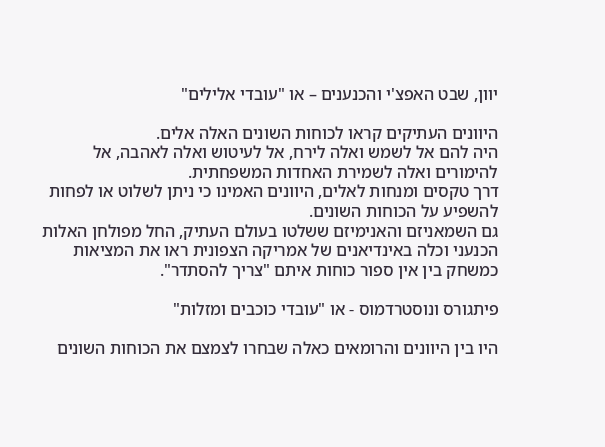יוון, שבט האפצ'י והכנענים – או "עובדי אלילים"

היוונים העתיקים קראו לכוחות השונים האלה אלים.
היה להם אל לשמש ואלה לירח, אל לעיטוש ואלה לאהבה, אל להימורים ואלה לשמירת האחדות המשפחתית.
דרך טקסים ומנחות לאלים, היוונים האמינו כי ניתן לשלוט או לפחות להשפיע על הכוחות השונים.
גם השמאניזם והאנימיזם ששלטו בעולם העתיק, החל מפולחן האלות הכנעני וכלה באינדיאנים של אמריקה הצפונית ראו את המציאות כמשחק בין אין ספור כוחות איתם "צריך להסתדר".

פיתגורס ונוסטרדמוס - או "עובדי כוכבים ומזלות"

היו בין היוונים והרומאים כאלה שבחרו לצמצם את הכוחות השונים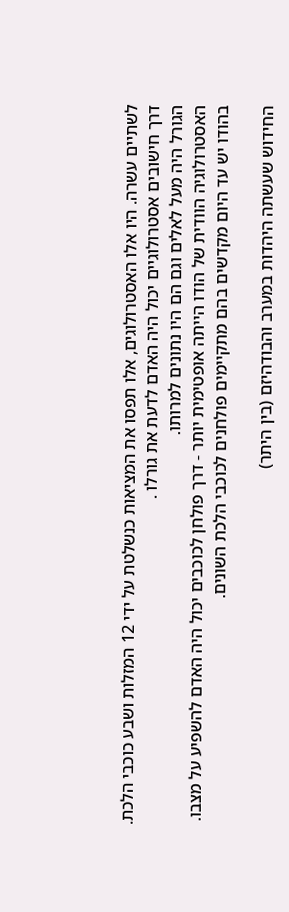לשתיים עשרה. היו אלו האסטרולוגים, אלו תפסו את המציאות כנשלטת על ידי 12 המזלות ושבע כוכבי הלכת.
דרך חישובים אסטרולוגיים יכול היה האדם לדעת את גורלו .
הגורל היה מעל לאלים וגם הם היו נתונים למרותו.
האסטרולוגיה הוודית של הודו הייתה אופטימית יותר - דרך פולחן לכוכבים יכול היה האדם להשפיע על מצבו.
בהודו יש עד היום מקדשים בהם מתקיימים פולחנים לכוכבי הלכת השונים.

החידוש שעשתה היהדות במערב והבודהיזם (בין היתר)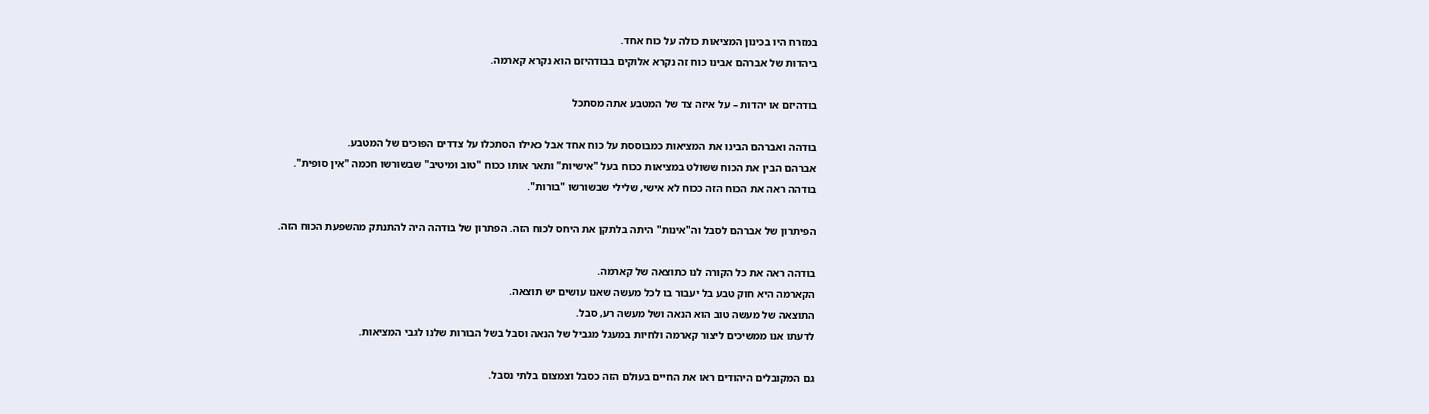במזרח היו בכינון המציאות כולה על כוח אחד.
ביהדות של אברהם אבינו כוח זה נקרא אלוקים בבודהיזם הוא נקרא קארמה.

בודהיזם או יהדות – על איזה צד של המטבע אתה מסתכל

בודהה ואברהם הבינו את המציאות כמבוססת על כוח אחד אבל כאילו הסתכלו על צדדים הפוכים של המטבע.
אברהם הבין את הכוח ששולט במציאות ככוח בעל "אישיות" ותאר אותו ככוח "טוב ומיטיב" שבשורשו חכמה "אין סופית".
בודהה ראה את הכוח הזה ככוח לא אישי, שלילי שבשורשו "בורות".

הפיתרון של אברהם לסבל וה"אינות" היתה בלתקן את היחס לכוח הזה. הפתרון של בודהה היה להתנתק מהשפעת הכוח הזה.

בודהה ראה את כל הקורה לנו כתוצאה של קארמה.
הקארמה היא חוק טבע בל יעבור בו לכל מעשה שאנו עושים יש תוצאה.
התוצאה של מעשה טוב הוא הנאה ושל מעשה רע, סבל.
לדעתו אנו ממשיכים ליצור קארמה ולחיות במעגל מגביל של הנאה וסבל בשל הבורות שלנו לגבי המציאות.

גם המקובלים היהודים ראו את החיים בעולם הזה כסבל וצמצום בלתי נסבל.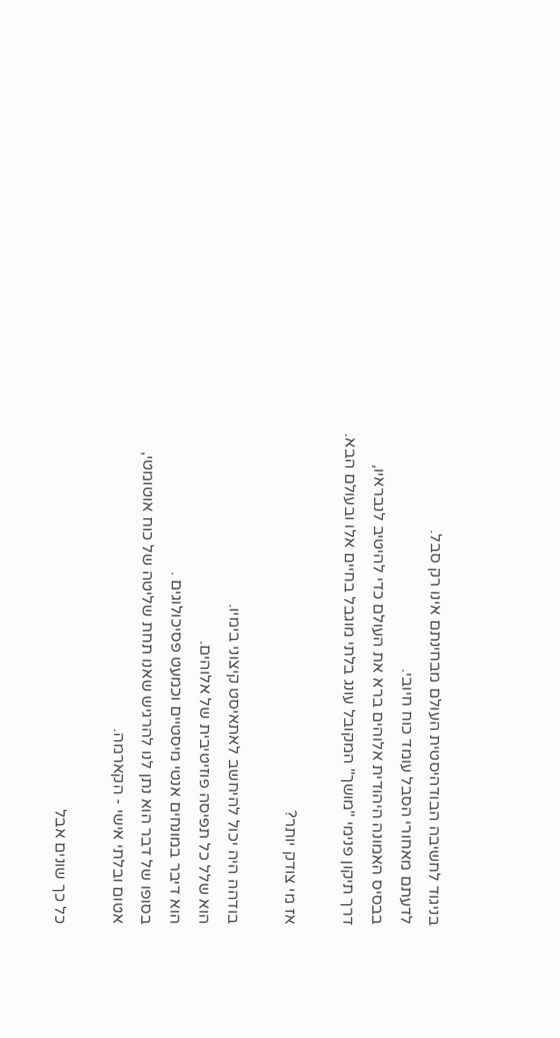בניגוד לחשיבה הבודהיסטית העולם מבחינתם אינו רק סבל.
לדעתם מאחורי הסבל עומד כוח חיובי.
בבסיס האמונה היהודית אלוהים ברא את העולם כדי להיטיב לנבראיו,
דרך תיקון פנימי "מושך" המקובל עונג בלתי מוגבל בחיים אלו ובעולם הבא.

אז מי צודק יותר?

בודהה היה יכול להיחשב לאתאיסט קיצוני בימיו.
הוא שלל כל תפיסה פוזיטיבית של אלוהים.
הוא דיבר במונחים אנטי מיסטיים וכמעט פסיכולוגים .
בסופו של דבר הוא נתן לנו להרגיש שאנו תחת שליטה של כוח אוטומטי, אטום ובלתי אישי - הקארמה.

כל כך שונים אבל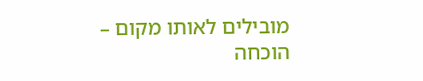מובילים לאותו מקום – הוכחה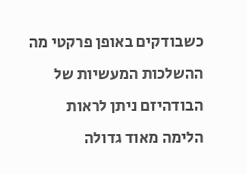כשבודקים באופן פרקטי מה ההשלכות המעשיות של הבודהיזם ניתן לראות הלימה מאוד גדולה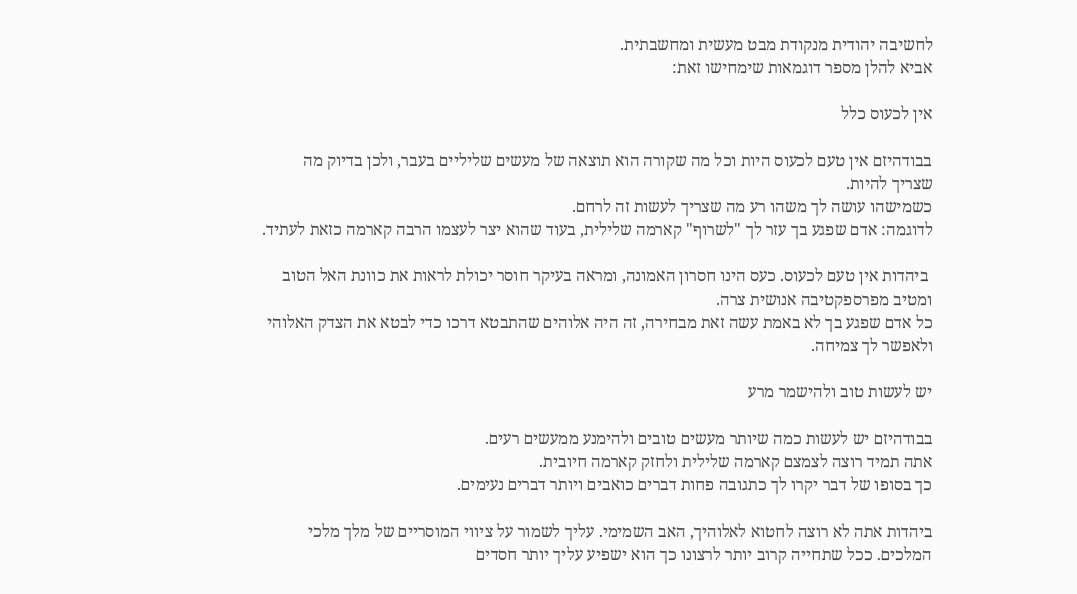לחשיבה יהודית מנקודת מבט מעשית ומחשבתית.
אביא להלן מספר דוגמאות שימחישו זאת:

אין לכעוס כלל

בבודהיזם אין טעם לכעוס היות וכל מה שקורה הוא תוצאה של מעשים שליליים בעבר, ולכן בדיוק מה שצריך להיות.
כשמישהו עושה לך משהו רע מה שצריך לעשות זה לרחם.
לדוגמה: אדם שפגע בך עזר לך "לשרוף" קארמה שלילית, בעוד שהוא יצר לעצמו הרבה קארמה כזאת לעתיד.

 ביהדות אין טעם לכעוס. כעס הינו חסרון האמונה, ומראה בעיקר חוסר יכולת לראות את כוונת האל הטוב ומטיב מפרספקטיבה אנושית צרה.
כל אדם שפגע בך לא באמת עשה זאת מבחירה, זה היה אלוהים שהתבטא דרכו כדי לבטא את הצדק האלוהי ולאפשר לך צמיחה.

יש לעשות טוב ולהישמר מרע

בבודהיזם יש לעשות כמה שיותר מעשים טובים ולהימנע ממעשים רעים.
אתה תמיד רוצה לצמצם קארמה שלילית ולחזק קארמה חיובית.
כך בסופו של דבר יקרו לך כתגובה פחות דברים כואבים ויותר דברים נעימים.

ביהדות אתה לא רוצה לחטוא לאלוהיך, האב השמימי. עליך לשמור על ציווי המוסריים של מלך מלכי המלכים. ככל שתחייה קרוב יותר לרצונו כך הוא ישפיע עליך יותר חסדים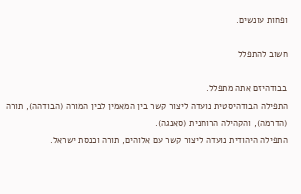ופחות עונשים.

חשוב להתפלל

בבודהיזם אתה מתפלל.
התפילה הבודהיסטית נועדה ליצור קשר בין המאמין לבין המורה (הבודהה), תורה (הדרמה), והקהילה הרוחנית (סאנגה).
התפילה היהודית נועדה ליצור קשר עם אלוהים, תורה וכנסת ישראל.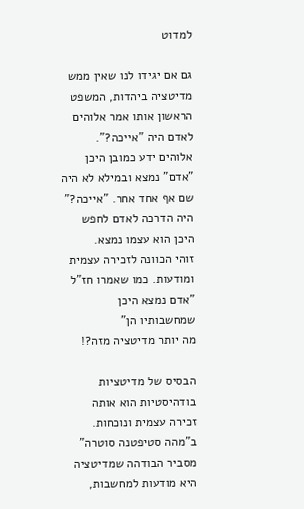למדוט

גם אם יגידו לנו שאין ממש מדיטציה ביהדות, המשפט הראשון אותו אמר אלוהים לאדם היה "אייכה?".
אלוהים ידע כמובן היכן "אדם" נמצא ובמילא לא היה שם אף אחד אחר. "אייכה?" היה הדרכה לאדם לחפש היכן הוא עצמו נמצא.
זוהי הכוונה לזכירה עצמית ומודעות. כמו שאמרו חז"ל "אדם נמצא היכן שמחשבותיו הן"
מה יותר מדיטציה מזה?!

הבסיס של מדיטציות בודהיסטיות הוא אותה זכירה עצמית ונוכחות.
ב"מהה סטיפטנה סוטרה" מסביר הבודהה שמדיטציה היא מודעות למחשבות,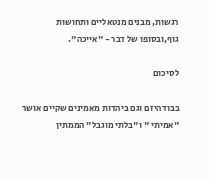רגשות, מבנים מנטאליים ותחושות גוף,ובסופו של דבר - "אייכה".

לסיכום

בבודהיזם וגם ביהדות מאמינים שקיים אושר "אמיתי " ו"בלתי מוגבל" הממתין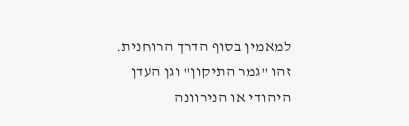למאמין בסוף הדרך הרוחנית.
זהו "גמר התיקון" וגן העדן היהודי או הנירוונה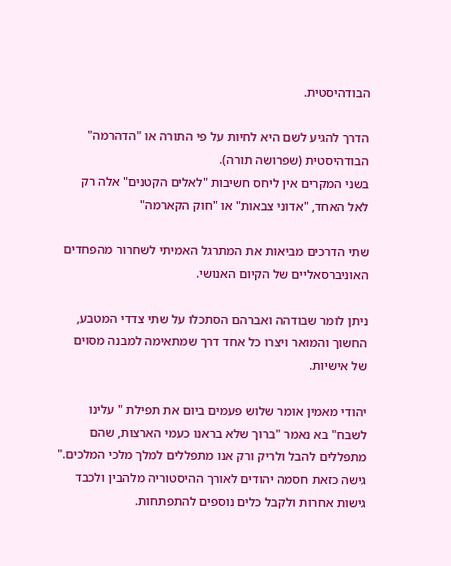הבודהיסטית.

הדרך להגיע לשם היא לחיות על פי התורה או "הדהרמה" הבודהיסטית (שפרושה תורה).
בשני המקרים אין ליחס חשיבות "לאלים הקטנים" אלה רק לאל האחד, "אדוני צבאות" או "חוק הקארמה"

שתי הדרכים מביאות את המתרגל האמיתי לשחרור מהפחדים האוניברסאליים של הקיום האנושי.

ניתן לומר שבודהה ואברהם הסתכלו על שתי צדדי המטבע, החשוך והמואר ויצרו כל אחד דרך שמתאימה למבנה מסוים של אישיות.

יהודי מאמין אומר שלוש פעמים ביום את תפילת " עלינו לשבח" בא נאמר "ברוך שלא בראנו כעמי הארצות, שהם מתפללים להבל ולריק ורק אנו מתפללים למלך מלכי המלכים."
גישה כזאת חסמה יהודים לאורך ההיסטוריה מלהבין ולכבד גישות אחרות ולקבל כלים נוספים להתפתחות.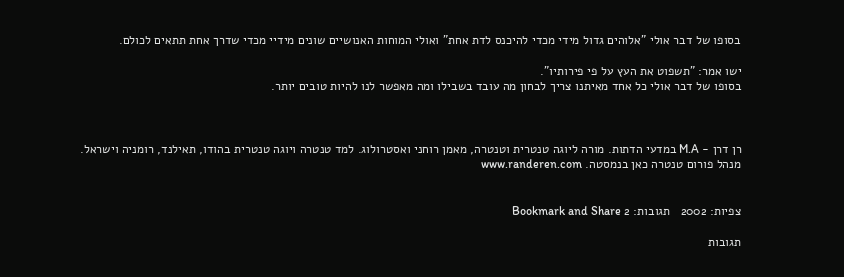בסופו של דבר אולי "אלוהים גדול מידי מכדי להיכנס לדת אחת" ואולי המוחות האנושיים שונים מידיי מכדי שדרך אחת תתאים לכולם.

ישו אמר: "תשפוט את העץ על פי פירותיו".
בסופו של דבר אולי כל אחד מאיתנו צריך לבחון מה עובד בשבילו ומה מאפשר לנו להיות טובים יותר.



רן דרן - M.A במדעי הדתות. מורה ליוגה טנטרית וטנטרה, מאמן רוחני ואסטרולוג. למד טנטרה ויוגה טנטרית בהודו, תאילנד, רומניה וישראל. מנהל פורום טנטרה כאן בנמסטה. www.randeren.com


צפיות: 2002   תגובות: 2 Bookmark and Share

תגובות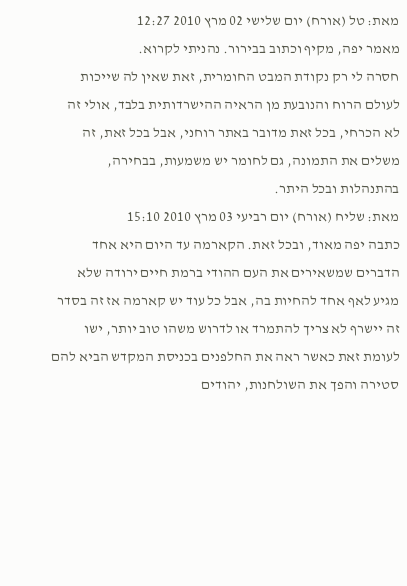מאת: טל (אורח) יום שלישי 02 מרץ 2010 12:27
מאמר יפה, מקיף וכתוב בבירור. נהניתי לקרוא.
חסרה לי רק נקודת המבט החומרית, זאת שאין לה שייכות לעולם הרוח והנובעת מן הראיה ההישרדותית בלבד, אולי זה לא הכרחי, בכל זאת מדובר באתר רוחני, אבל בכל זאת, זה משלים את התמונה, גם לחומר יש משמעות, בבחירה, בהתנהלות ובכל היתר.
מאת: שליח (אורח) יום רביעי 03 מרץ 2010 15:10
כתבה יפה מאוד, ובכל זאת. הקארמה עד היום היא אחד הדברים שמשאירים את העם ההודי ברמת חיים ירודה שלא מגיע לאף אחד להחיות בה, אבל כל עוד יש קארמה אז זה בסדר זה יישרף לא צריך להתמרד או לדרוש משהו טוב יותר, ישו לעומת זאת כאשר ראה את החלפנים בכניסת המקדש הביא להם סטירה והפך את השולחנות, יהודים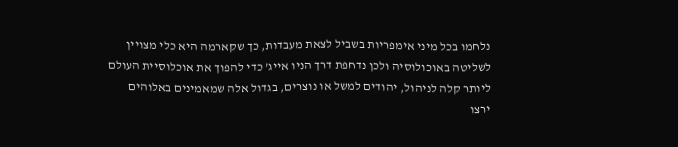נלחמו בכל מיני אימפריות בשביל לצאת מעבדות, כך שקארמה היא כלי מצויין לשליטה באוכולוסיה ולכן נדחפת דרך הניו אייג' כדי להפוך את אוכלוסיית העולם ליותר קלה לניהול, יהודים למשל או נוצרים, בגדול אלה שמאמינים באלוהים ירצו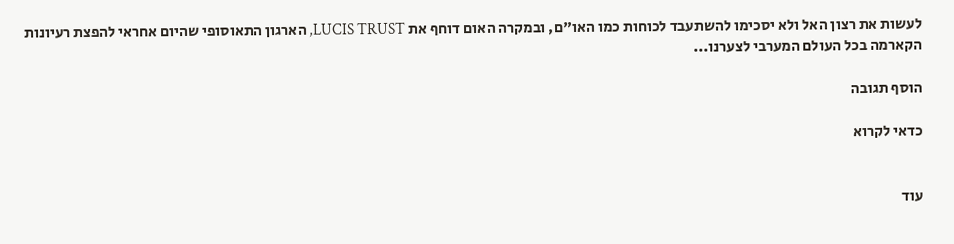לעשות את רצון האל ולא יסכימו להשתעבד לכוחות כמו האו"ם, ובמקרה האום דוחף את LUCIS TRUST, הארגון התאוסופי שהיום אחראי להפצת רעיונות הקארמה בכל העולם המערבי לצערנו...

הוסף תגובה

כדאי לקרוא


עוד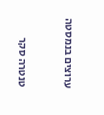ערוצים בנמסטה


טנטרה סקר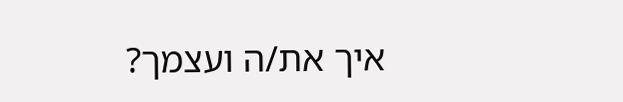איך את/ה ועצמך?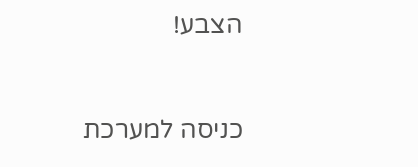הצבע!


כניסה למערכת